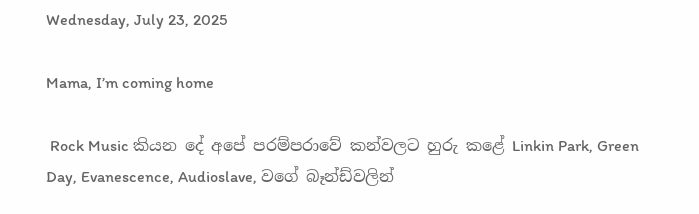Wednesday, July 23, 2025

Mama, I’m coming home

 Rock Music කියන දේ අපේ පරම්පරාවේ කන්වලට හුරු කළේ Linkin Park, Green Day, Evanescence, Audioslave, වගේ බෑන්ඩ්වලින්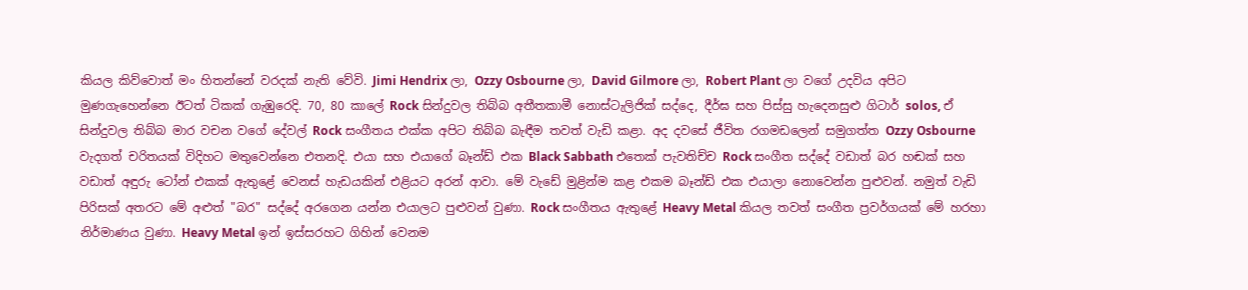කියල කිව්වොත් මං හිතන්නේ වරදක් නැති වේවි. Jimi Hendrix ලා, Ozzy Osbourne ලා, David Gilmore ලා, Robert Plant ලා වගේ උදවිය අපිට මුණගැහෙන්නෙ ඊටත් ටිකක් ගැඹුරෙදි. 70, 80 කාලේ Rock සින්දුවල තිබ්බ අතීතකාමී නොස්ටැලිජික් සද්දෙ, දීර්ඝ සහ පිස්සු හැදෙනසුළු ගිටාර් solos, ඒ සින්දුවල තිබ්බ මාර වචන වගේ දේවල් Rock සංගීතය එක්ක අපිට තිබ්බ බැඳීම තවත් වැඩි කළා. අද දවසේ ජීවිත රගමඩලෙන් සමුගත්ත Ozzy Osbourne වැදගත් චරිතයක් විදිහට මතුවෙන්නෙ එතනදි. එයා සහ එයාගේ බෑන්ඩ් එක Black Sabbath එතෙක් පැවතිච්ච Rock සංගීත සද්දේ වඩාත් බර හඬක් සහ වඩාත් අඳුරු ටෝන් එකක් ඇතුළේ වෙනස් හැඩයකින් එළියට අරන් ආවා. මේ වැඩේ මුළින්ම කළ එකම බෑන්ඩ් එක එයාලා නොවෙන්න පුළුවන්. නමුත් වැඩි පිරිසක් අතරට මේ අළුත් "බර" සද්දේ අරගෙන යන්න එයාලට පුළුවන් වුණා. Rock සංගීතය ඇතුළේ Heavy Metal කියල තවත් සංගීත ප්‍රවර්ගයක් මේ හරහා නිර්මාණය වුණා. Heavy Metal ඉන් ඉස්සරහට ගිහින් වෙනම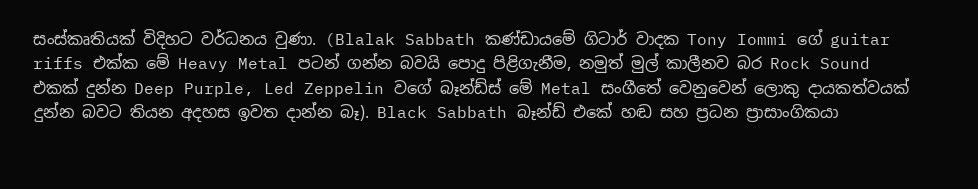සංස්කෘතියක් විදිහට වර්ධනය වුණා. (Blalak Sabbath කණ්ඩායමේ ගිටාර් වාදක Tony Iommi ගේ guitar riffs එක්ක මේ Heavy Metal පටන් ගන්න බවයි පොදු පිළිගැනීම, නමුත් මුල් කාලීනව බර Rock Sound එකක් දුන්න Deep Purple, Led Zeppelin වගේ බෑන්ඩ්ස් මේ Metal සංගීතේ වෙනුවෙන් ලොකු දායකත්වයක් දුන්න බවට තියන අදහස ඉවත දාන්න බෑ). Black Sabbath බෑන්ඩ් එකේ හඬ සහ ප්‍රධන ප්‍රාසාංගිකයා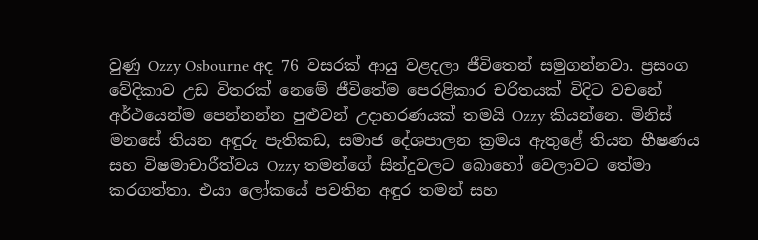වුණු Ozzy Osbourne අද 76 වසරක් ආයු වළදලා ජීවිතෙන් සමුගන්නවා. ප්‍රසංග වේදිකාව උඩ විතරක් නෙමේ ජීවිතේම පෙරළිකාර චරිතයක් විදිට වචනේ අර්ථයෙන්ම පෙන්නන්න පුළුවන් උදාහරණයක් තමයි Ozzy කියන්නෙ. මිනිස් මනසේ තියන අඳුරු පැතිකඩ, සමාජ දේශපාලන ක්‍රමය ඇතුළේ තියන භීෂණය සහ විෂමාචාරීත්වය Ozzy තමන්ගේ සින්දුවලට බොහෝ වෙලාවට තේමා කරගත්තා. එයා ලෝකයේ පවතින අඳුර තමන් සහ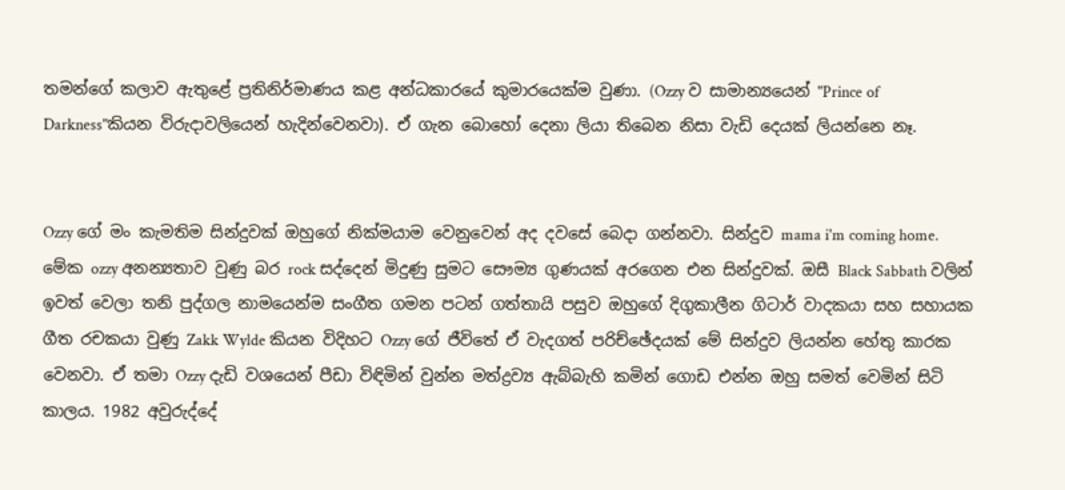තමන්ගේ කලාව ඇතුළේ ප්‍රතිනිර්මාණය කළ අන්ධකාරයේ කුමාරයෙක්ම වුණා. (Ozzy ව සාමාන්‍යයෙන් "Prince of Darkness"කියන විරුදාවලියෙන් හැදින්වෙනවා). ඒ ගැන බොහෝ දෙනා ලියා තිබෙන නිසා වැඩි දෙයක් ලියන්නෙ නෑ.


Ozzy ගේ මං කැමතිම සින්දුවක් ඔහුගේ නික්මයාම වෙනුවෙන් අද දවසේ බෙදා ගන්නවා. සින්දුව mama i'm coming home. මේක ozzy අනන්‍යතාව වුණු බර rock සද්දෙන් මිදුණු සුමට සෞම්‍ය ගුණයක් අරගෙන එන සින්දුවක්. ඔසී Black Sabbath වලින් ඉවත් වෙලා තනි පුද්ගල නාමයෙන්ම සංගීත ගමන පටන් ගත්තායි පසුව ඔහුගේ දිගුකාලීන ගිටාර් වාදකයා සහ සහායක ගීත රචකයා වුණු Zakk Wylde කියන විදිහට Ozzy ගේ ජීවිතේ ඒ වැදගත් පරිච්ඡේදයක් මේ සින්දුව ලියන්න හේතු කාරක වෙනවා. ඒ තමා Ozzy දැඩි වශයෙන් පීඩා විඳිමින් වුන්න මත්ද්‍රව්‍ය ඇබ්බැහි කමින් ගොඩ එන්න ඔහු සමත් වෙමින් සිටි කාලය. 1982 අවුරුද්දේ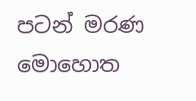පටන් මරණ මොහොත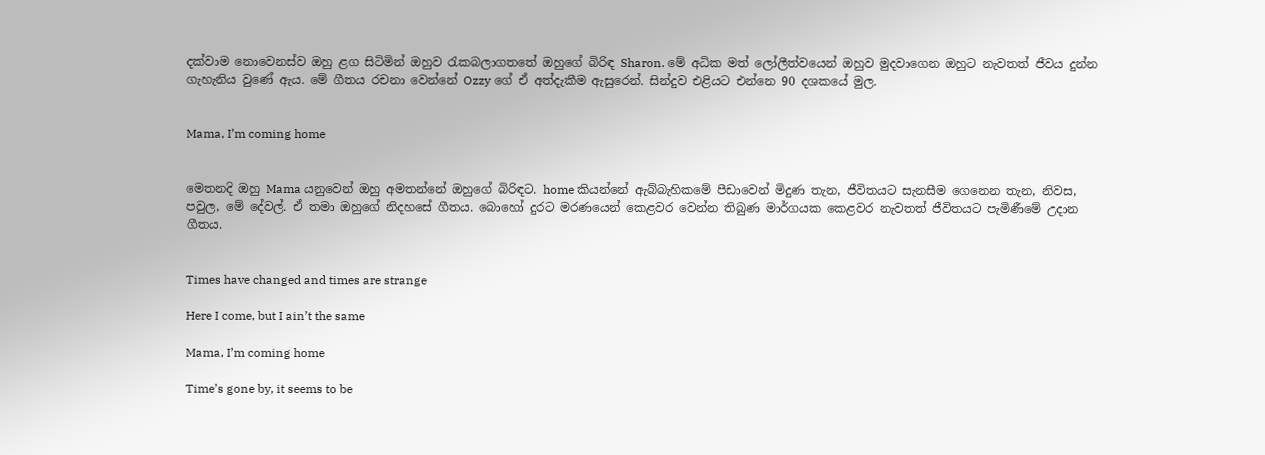දක්වාම නොවෙනස්ව ඔහු ළග සිටිමින් ඔහුව රැකබලාගතතේ ඔහුගේ බිරිඳ Sharon. මේ අධික මත් ලෝලීත්වයෙන් ඔහුව මුදවාගෙන ඔහුට නැවතත් ජීවය දුන්න ගැහැනිය වුණේ ඇය. මේ ගීතය රචනා වෙන්නේ Ozzy ගේ ඒ අත්දැකීම ඇසුරෙන්. සින්දුව එළියට එන්නෙ 90 දශකයේ මුල.


Mama, I’m coming home


මෙතනදි ඔහු Mama යනුවෙන් ඔහු අමතන්නේ ඔහුගේ බිරිඳට. home කියන්නේ ඇබ්බැහිකමේ පීඩාවෙන් මිදුණ තැන, ජීවිතයට සැනසීම ගෙනෙන තැන, නිවස, පවුල, මේ දේවල්. ඒ තමා ඔහුගේ නිදහසේ ගීතය. බොහෝ දුරට මරණයෙන් කෙළවර වෙන්න තිබුණ මාර්ගයක කෙළවර නැවතත් ජීවිතයට පැමිණීමේ උදාන ගීතය.


Times have changed and times are strange

Here I come, but I ain’t the same

Mama, I’m coming home

Time’s gone by, it seems to be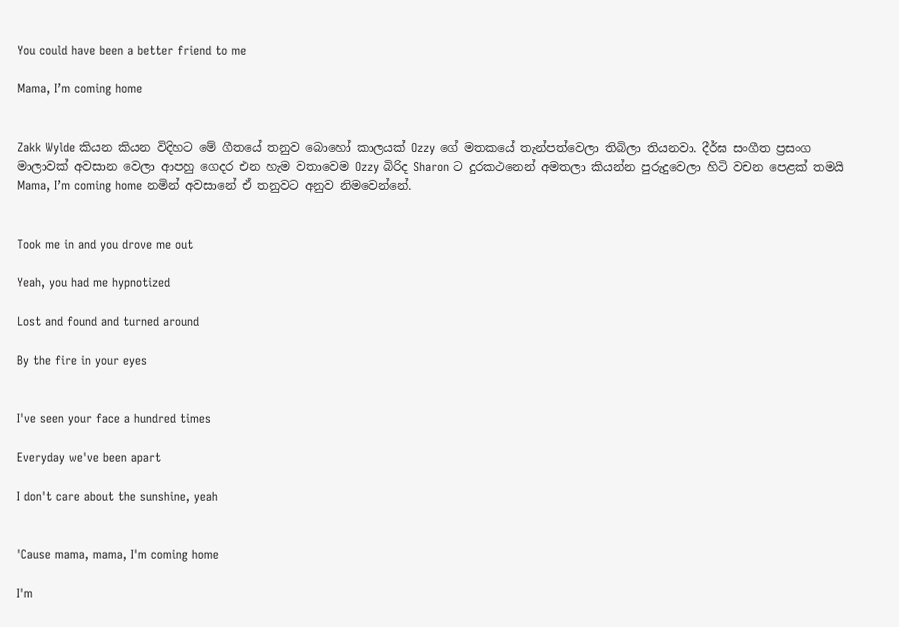You could have been a better friend to me

Mama, I’m coming home


Zakk Wylde කියන කියන විදිහට මේ ගීතයේ තනුව බොහෝ කාලයක් Ozzy ගේ මතකයේ තැන්පත්වෙලා තිබිලා තියනවා. දීර්ඝ සංගීත ප්‍රසංග මාලාවක් අවසාන වෙලා ආපහු ගෙදර එන හැම වතාවෙම Ozzy බිරිද Sharon ට දුරකථනෙන් අමතලා කියන්න පුරුදුවෙලා හිටි වචන පෙළක් තමයි Mama, I’m coming home නමින් අවසානේ ඒ තනුවට අනුව නිමවෙන්නේ.


Took me in and you drove me out

Yeah, you had me hypnotized

Lost and found and turned around

By the fire in your eyes


I've seen your face a hundred times

Everyday we've been apart

I don't care about the sunshine, yeah


'Cause mama, mama, I'm coming home

I'm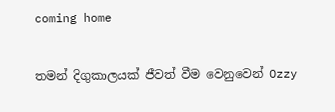coming home


තමන් දිගුකාලයක් ජීවත් වීම වෙනුවෙන් Ozzy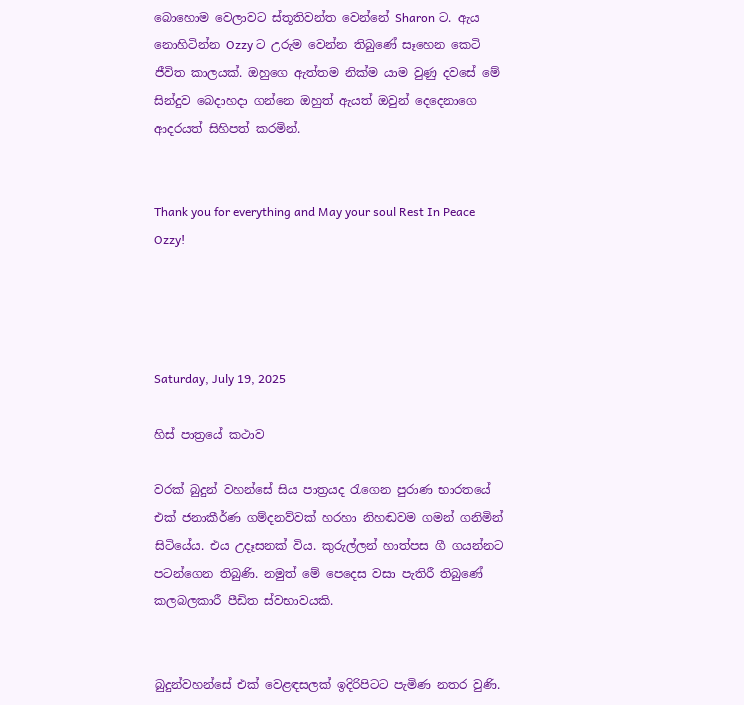බොහොම වෙලාවට ස්තූතිවන්ත වෙන්නේ Sharon ට. ඇය නොහිටින්න Ozzy ට උරුම වෙන්න තිබුණේ සෑහෙන කෙටි ජීවිත කාලයක්. ඔහුගෙ ඇත්තම නික්ම යාම වුණු දවසේ මේ සින්දුව බෙදාහදා ගන්නෙ ඔහුත් ඇයත් ඔවුන් දෙදෙනාගෙ ආදරයත් සිහිපත් කරමින්.


Thank you for everything and May your soul Rest In Peace Ozzy!




Saturday, July 19, 2025

හිස් පාත්‍රයේ කථාව

වරක් බුදුන් වහන්සේ සිය පාත්‍රයද රැගෙන පුරාණ භාරතයේ එක් ජනාකීර්ණ ගම්දනව්වක් හරහා නිහඬවම ගමන් ගනිමින් සිටියේය. එය උදෑසනක් විය. කුරුල්ලන් හාත්පස ගී ගයන්නට පටන්ගෙන තිබුණි. නමුත් මේ පෙදෙස වසා පැතිරී තිබුණේ කලබලකාරී පීඩිත ස්වභාවයකි.


බුදුන්වහන්සේ එක් වෙළඳසලක් ඉදිරිපිටට පැමිණ නතර වුණි.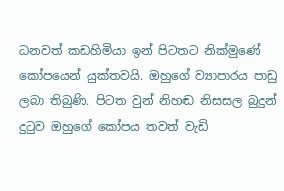ධනවත් කඩහිමියා ඉන් පිටතට නික්මුණේ කෝපයෙන් යුක්තවයි. ඔහුගේ ව්‍යාපාරය පාඩු ලබා තිබුණි. පිටත වුන් නිහඬ නිසසල බුදුන් දුටුව ඔහුගේ කෝපය තවත් වැඩි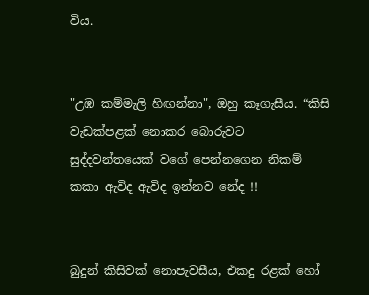විය.


"උඹ කම්මැලි හිඟන්නා", ඔහු කෑගැසීය. “කිසි වැඩක්පළක් නොකර බොරුවට සුද්දවන්තයෙක් වගේ පෙන්නගෙන නිකම් කකා ඇවිද ඇවිද ඉන්නව නේද !!


බුදුන් කිසිවක් නොපැවසීය, එකදු රළක් හෝ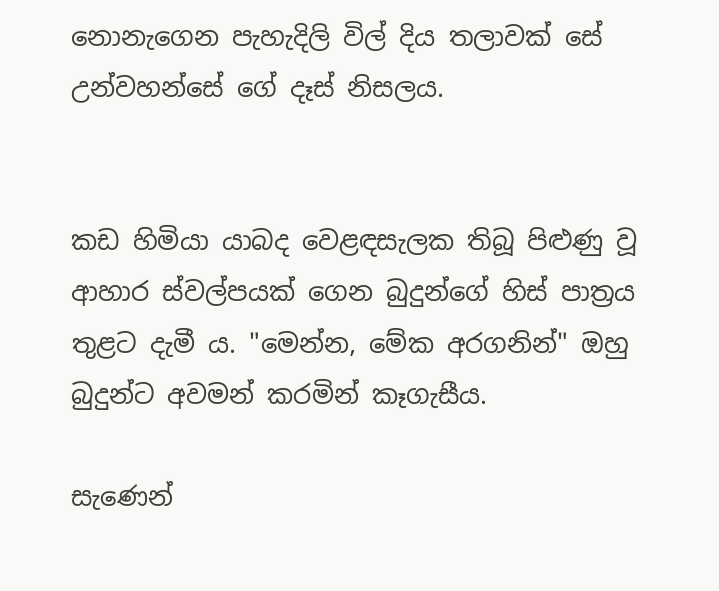නොනැගෙන පැහැදිලි විල් දිය තලාවක් සේ උන්වහන්සේ ගේ දෑස් නිසලය.


කඩ හිමියා යාබද වෙළඳසැලක තිබූ පිළුණු වූ ආහාර ස්වල්පයක් ගෙන බුදුන්ගේ හිස් පාත්‍රය තුළට දැමී ය. "මෙන්න, මේක අරගනින්" ඔහු බුදුන්ට අවමන් කරමින් කෑගැසීය.

සැණෙන්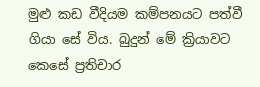මුළු කඩ වීදියම කම්පනයට පත්වී ගියා සේ විය. බුදුන් මේ ක්‍රියාවට කෙසේ ප්‍රතිචාර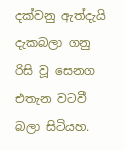දක්වනු ඇත්දැයි දැකබලා ගනු රිසි වූ සෙනග එතැන වටවී බලා සිටියහ.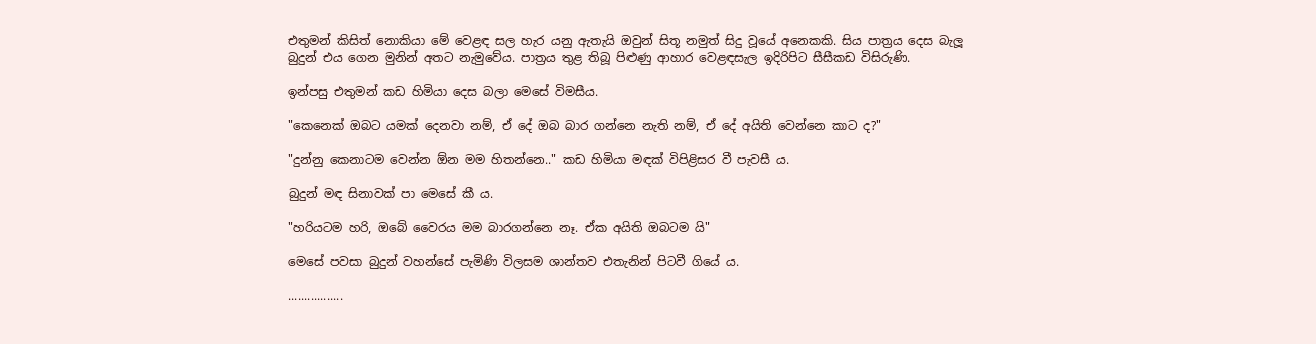එතුමන් කිසිත් නොකියා මේ වෙළඳ සල හැර යනු ඇතැයි ඔවුන් සිතූ නමුත් සිදු වූයේ අනෙකකි. සිය පාත්‍රය දෙස බැලූ බුදුන් එය ගෙන මුනින් අතට නැමුවේය. පාත්‍රය තුළ තිබූ පිළුණු ආහාර වෙළඳසැල ඉදිරිපිට සීසීකඩ විසිරුණි.

ඉන්පසු එතුමන් කඩ හිමියා දෙස බලා මෙසේ විමසීය.

"කෙනෙක් ඔබට යමක් දෙනවා නම්, ඒ දේ ඔබ බාර ගන්නෙ නැති නම්, ඒ දේ අයිති වෙන්නෙ කාට ද?"

"දුන්නු කෙනාටම වෙන්න ඕන මම හිතන්නෙ.." කඩ හිමියා මඳක් විපිළිසර වී පැවසී ය.

බුදුන් මඳ සිනාවක් පා මෙසේ කී ය.

"හරියටම හරි, ඔබේ වෛරය මම බාරගන්නෙ නෑ. ඒක අයිති ඔබටම යි"

මෙසේ පවසා බුදුන් වහන්සේ පැමිණි විලසම ශාන්තව එතැනින් පිටවී ගියේ ය.

.................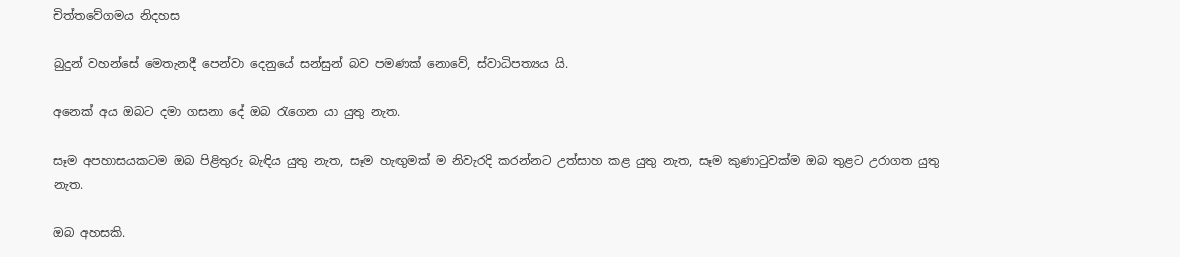චිත්තවේගමය නිදහස

බුදුන් වහන්සේ මෙතැනදී පෙන්වා දෙනුයේ සන්සුන් බව පමණක් නොවේ, ස්වාධිපත්‍යය යි.

අනෙක් අය ඔබට දමා ගසනා දේ ඔබ රැගෙන යා යුතු නැත.

සෑම අපහාසයකටම ඔබ පිළිතුරු බැඳිය යුතු නැත, සෑම හැඟුමක් ම නිවැරදි කරන්නට උත්සාහ කළ යුතු නැත, සෑම කුණාටුවක්ම ඔබ තුළට උරාගත යුතු නැත.

ඔබ අහසකි.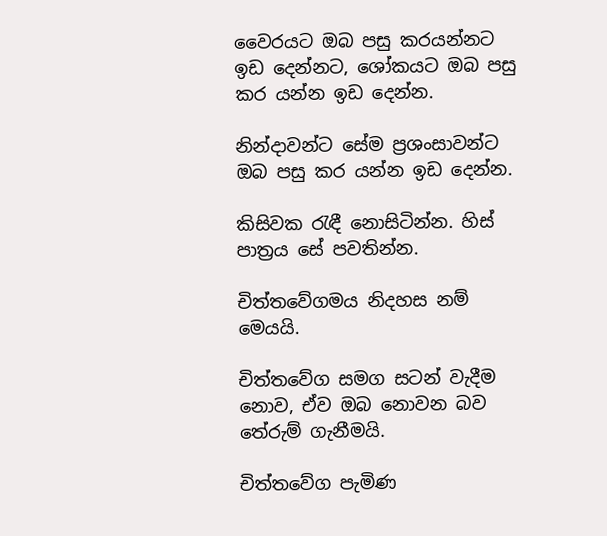වෛරයට ඔබ පසු කරයන්නට ඉඩ දෙන්නට, ශෝකයට ඔබ පසු කර යන්න ඉඩ දෙන්න.

නින්දාවන්ට සේම ප්‍රශංසාවන්ට ඔබ පසු කර යන්න ඉඩ දෙන්න.

කිසිවක රැඳී නොසිටින්න. හිස් පාත්‍රය සේ පවතින්න.

චිත්තවේගමය නිදහස නම් මෙයයි.

චිත්තවේග සමග සටන් වැදීම නොව, ඒව ඔබ නොවන බව තේරුම් ගැනීමයි.

චිත්තවේග පැමිණ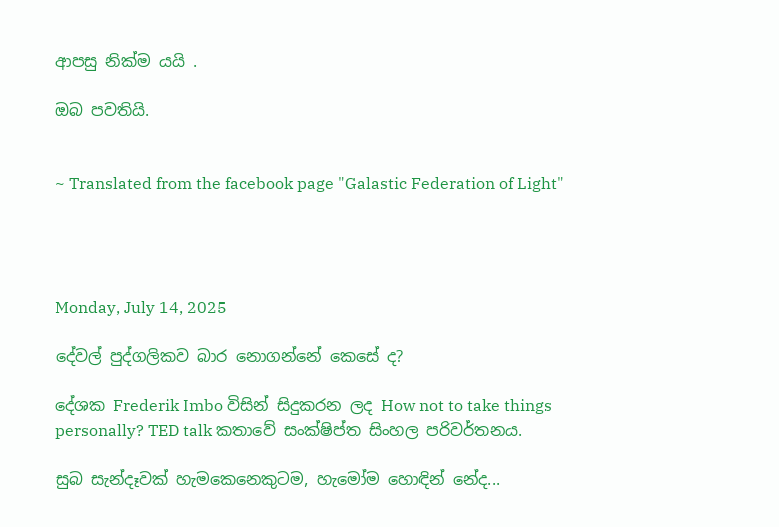ආපසු නික්ම යයි .

ඔබ පවතියි.


~ Translated from the facebook page "Galastic Federation of Light"




Monday, July 14, 2025

දේවල් පුද්ගලිකව බාර නොගන්නේ කෙසේ ද?

දේශක Frederik Imbo විසින් සිදුකරන ලද How not to take things personally? TED talk කතාවේ සංක්ෂිප්ත සිංහල පරිවර්තනය.

සුබ සැන්දෑවක් හැමකෙනෙකුටම, හැමෝම හොඳින් නේද...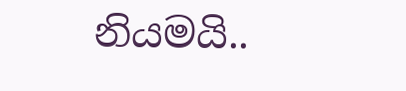නියමයි..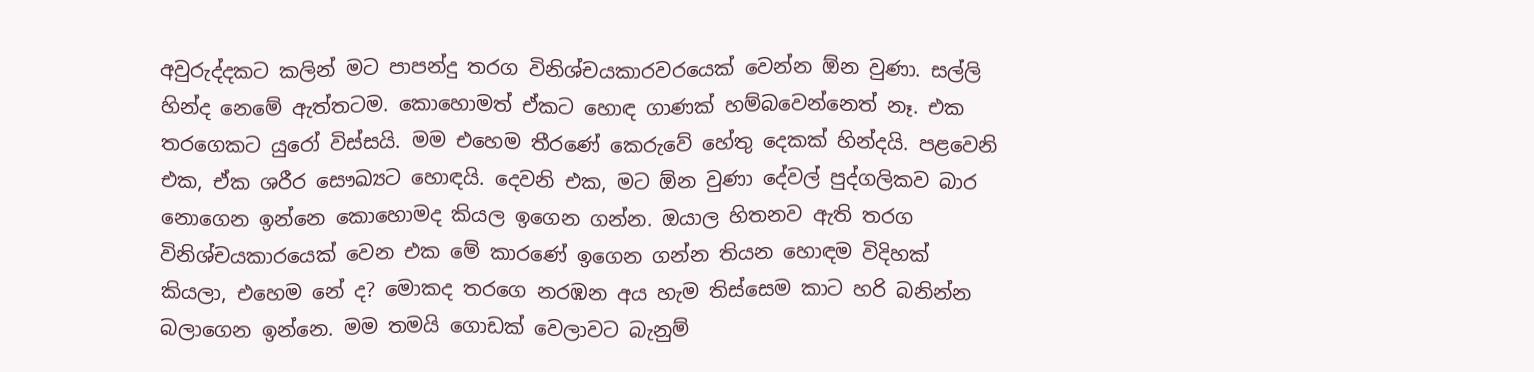අවුරුද්දකට කලින් මට පාපන්දු තරග විනිශ්චයකාරවරයෙක් වෙන්න ඕන වුණා. සල්ලි හින්ද නෙමේ ඇත්තටම. කොහොමත් ඒකට හොඳ ගාණක් හම්බවෙන්නෙත් නෑ. එක තරගෙකට යුරෝ විස්සයි. මම එහෙම තීරණේ කෙරුවේ හේතු දෙකක් හින්දයි. පළවෙනි එක, ඒක ශරීර සෞඛ්‍යට හොඳයි. දෙවනි එක, මට ඕන වුණා දේවල් පුද්ගලිකව බාර නොගෙන ඉන්නෙ කොහොමද කියල ඉගෙන ගන්න. ඔයාල හිතනව ඇති තරග විනිශ්චයකාරයෙක් වෙන එක මේ කාරණේ ඉගෙන ගන්න තියන හොඳම විදිහක් කියලා, එහෙම නේ ද? මොකද තරගෙ නරඹන අය හැම තිස්සෙම කාට හරි බනින්න බලාගෙන ඉන්නෙ. මම තමයි ගොඩක් වෙලාවට බැනුම්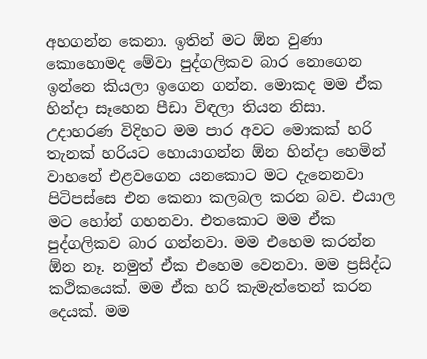අහගන්න කෙනා. ඉතින් මට ඕන වුණා කොහොමද මේවා පුද්ගලිකව බාර නොගෙන ඉන්නෙ කියලා ඉගෙන ගන්න. මොකද මම ඒක හින්දා සෑහෙන පීඩා විඳලා තියන නිසා. උදාහරණ විදිහට මම පාර අවට මොකක් හරි තැනක් හරියට හොයාගන්න ඕන හින්දා හෙමින් වාහනේ එළවගෙන යනකොට මට දැනෙනවා පිටිපස්සෙ එන කෙනා කලබල කරන බව. එයාල මට හෝන් ගහනවා. එතකොට මම ඒක පුද්ගලිකව බාර ගන්නවා. මම එහෙම කරන්න ඕන නෑ. නමුත් ඒක එහෙම වෙනවා. මම ප්‍රසිද්ධ කථිකයෙක්. මම ඒක හරි කැමැත්තෙන් කරන දෙයක්. මම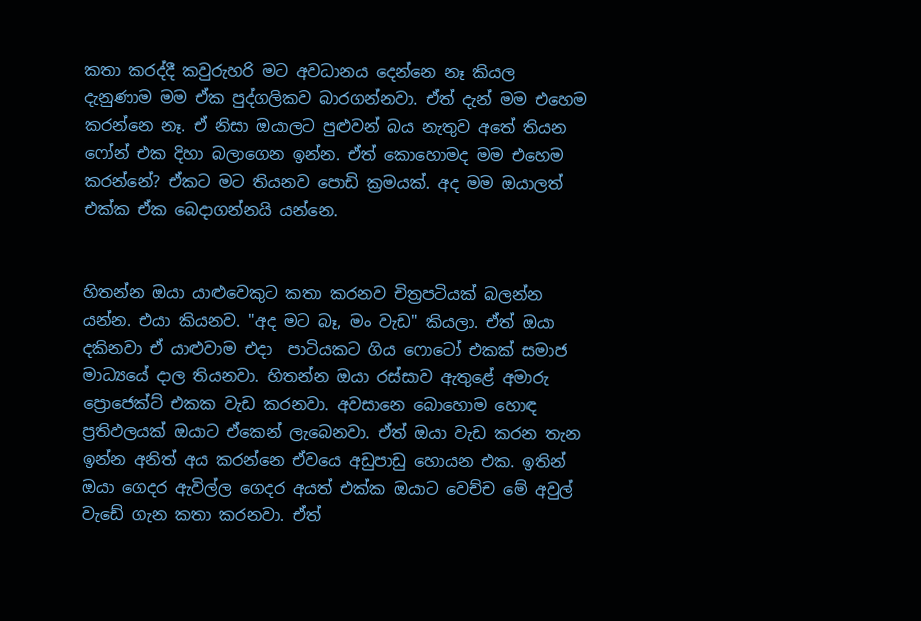කතා කරද්දී කවුරුහරි මට අවධානය දෙන්නෙ නෑ කියල දැනුණාම මම ඒක පුද්ගලිකව බාරගන්නවා. ඒත් දැන් මම එහෙම කරන්නෙ නෑ. ඒ නිසා ඔයාලට පුළුවන් බය නැතුව අතේ තියන ෆෝන් එක දිහා බලාගෙන ඉන්න. ඒත් කොහොමද මම එහෙම කරන්නේ? ඒකට මට තියනව පොඩි ක්‍රමයක්. අද මම ඔයාලත් එක්ක ඒක බෙදාගන්නයි යන්නෙ.


හිතන්න ඔයා යාළුවෙකුට කතා කරනව චිත්‍රපටියක් බලන්න යන්න. එයා කියනව. "අද මට බෑ, මං වැඩ" කියලා. ඒත් ඔයා දකිනවා ඒ යාළුවාම එදා  පාටියකට ගිය ෆොටෝ එකක් සමාජ මාධ්‍යයේ දාල තියනවා. හිතන්න ඔයා රස්සාව ඇතුළේ අමාරු ප්‍රොජෙක්ට් එකක වැඩ කරනවා. අවසානෙ බොහොම හොඳ ප්‍රතිඵලයක් ඔයාට ඒකෙන් ලැබෙනවා. ඒත් ඔයා වැඩ කරන තැන ඉන්න අනිත් අය කරන්නෙ ඒවයෙ අඩුපාඩු හොයන එක. ඉතින් ඔයා ගෙදර ඇවිල්ල ගෙදර අයත් එක්ක ඔයාට වෙච්ච මේ අවුල් වැඩේ ගැන කතා කරනවා. ඒත්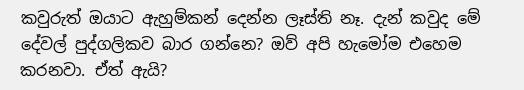කවුරුත් ඔයාට ඇහුම්කන් දෙන්න ලෑස්ති නෑ. දැන් කවුද මේ දේවල් පුද්ගලිකව බාර ගන්නෙ? ඔව් අපි හැමෝම එහෙම කරනවා. ඒත් ඇයි?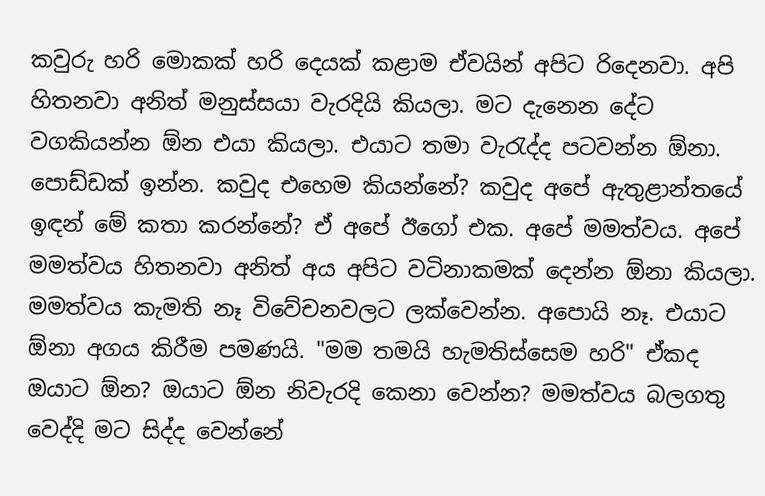කවුරු හරි මොකක් හරි දෙයක් කළාම ඒවයින් අපිට රිදෙනවා. අපි හිතනවා අනිත් මනුස්සයා වැරදියි කියලා. මට දැනෙන දේට වගකියන්න ඕන එයා කියලා. එයාට තමා වැරැද්ද පටවන්න ඕනා. පොඩ්ඩක් ඉන්න. කවුද එහෙම කියන්නේ? කවුද අපේ ඇතුළාන්තයේ ඉඳන් මේ කතා කරන්නේ? ඒ අපේ ඊගෝ එක. අපේ මමත්වය. අපේ මමත්වය හිතනවා අනිත් අය අපිට වටිනාකමක් දෙන්න ඕනා කියලා. මමත්වය කැමති නෑ විවේචනවලට ලක්වෙන්න. අපොයි නෑ. එයාට ඕනා අගය කිරීම පමණයි. "මම තමයි හැමතිස්සෙම හරි" ඒකද ඔයාට ඕන? ඔයාට ඕන නිවැරදි කෙනා වෙන්න? මමත්වය බලගතු වෙද්දි මට සිද්ද වෙන්නේ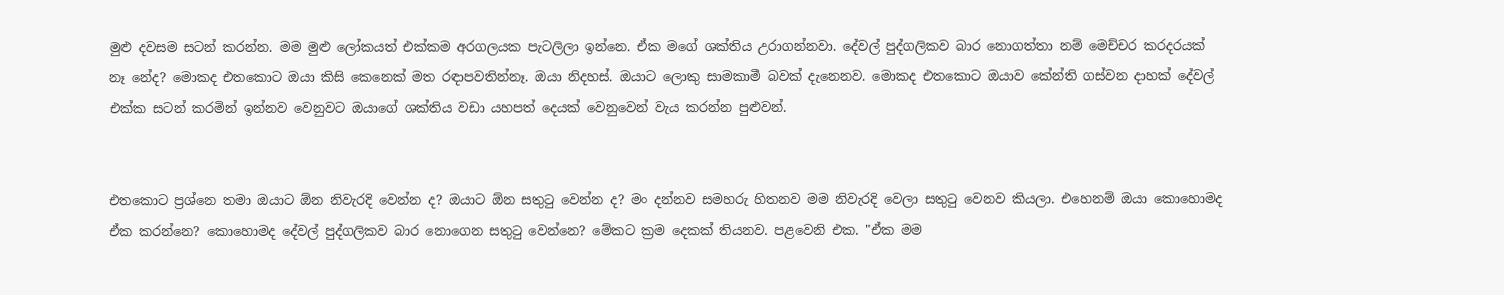මුළු දවසම සටන් කරන්න. මම මුළු ලෝකයත් එක්කම අරගලයක පැටලිලා ඉන්නෙ. ඒක මගේ ශක්තිය උරාගන්නවා. දේවල් පුද්ගලිකව බාර නොගත්තා නම් මෙච්චර කරදරයක් නෑ නේද? මොකද එතකොට ඔයා කිසි කෙනෙක් මත රඳාපවතින්නෑ. ඔයා නිදහස්. ඔයාට ලොකු සාමකාමී බවක් දැනෙනව. මොකද එතකොට ඔයාව කේන්ති ගස්වන දාහක් දේවල් එක්ක සටන් කරමින් ඉන්නව වෙනුවට ඔයාගේ ශක්තිය වඩා යහපත් දෙයක් වෙනුවෙන් වැය කරන්න පුළුවන්.


එතකොට ප්‍රශ්නෙ තමා ඔයාට ඕන නිවැරදි වෙන්න ද? ඔයාට ඕන සතුටු වෙන්න ද? මං දන්නව සමහරු හිතනව මම නිවැරදි වෙලා සතුටු වෙනව කියලා. එහෙනම් ඔයා කොහොමද ඒක කරන්නෙ? කොහොමද දේවල් පුද්ගලිකව බාර නොගෙන සතුටු වෙන්නෙ? මේකට ක්‍රම දෙකක් තියනව. පළවෙනි එක. "ඒක මම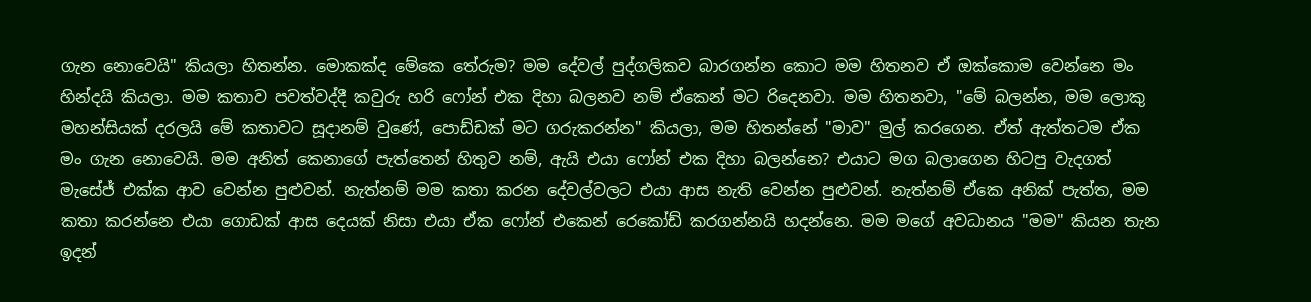ගැන නොවෙයි" කියලා හිතන්න. මොකක්ද මේකෙ තේරුම? මම දේවල් පුද්ගලිකව බාරගන්න කොට මම හිතනව ඒ ඔක්කොම වෙන්නෙ මං හින්දයි කියලා. මම කතාව පවත්වද්දී කවුරු හරි ෆෝන් එක දිහා බලනව නම් ඒකෙන් මට රිදෙනවා. මම හිතනවා, "මේ බලන්න, මම ලොකු මහන්සියක් දරලයි මේ කතාවට සූදානම් වුණේ, පොඩ්ඩක් මට ගරුකරන්න" කියලා, මම හිතන්නේ "මාව" මුල් කරගෙන. ඒත් ඇත්තටම ඒක මං ගැන නොවෙයි. මම අනිත් කෙනාගේ පැත්තෙන් හිතුව නම්, ඇයි එයා ෆෝන් එක දිහා බලන්නෙ? එයාට මග බලාගෙන හිටපු වැදගත් මැසේජ් එක්ක ආව වෙන්න පුළුවන්. නැත්නම් මම කතා කරන දේවල්වලට එයා ආස නැති වෙන්න පුළුවන්. නැත්නම් ඒකෙ අනික් පැත්ත, මම කතා කරන්නෙ එයා ගොඩක් ආස දෙයක් නිසා එයා ඒක ෆෝන් එකෙන් රෙකෝඩ් කරගන්නයි හදන්නෙ. මම මගේ අවධානය "මම" කියන තැන ඉදන්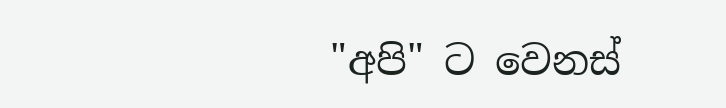"අපි" ට වෙනස්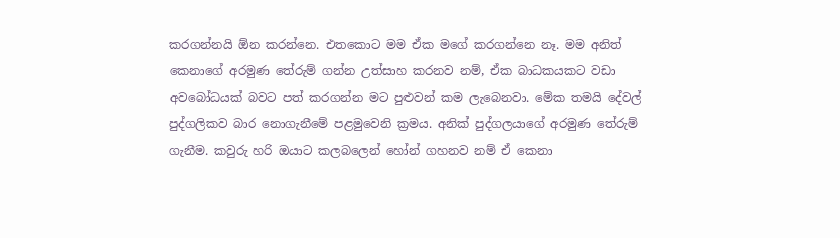කරගන්නයි ඕන කරන්නෙ. එතකොට මම ඒක මගේ කරගන්නෙ නෑ. මම අනිත් කෙනාගේ අරමුණ තේරුම් ගන්න උත්සාහ කරනව නම්, ඒක බාධකයකට වඩා අවබෝධයක් බවට පත් කරගන්න මට පුළුවන් කම ලැබෙනවා. මේක තමයි දේවල් පුද්ගලිකව බාර නොගැනීමේ පළමුවෙනි ක්‍රමය. අනික් පුද්ගලයාගේ අරමුණ තේරුම් ගැනීම. කවුරු හරි ඔයාට කලබලෙන් හෝන් ගහනව නම් ඒ කෙනා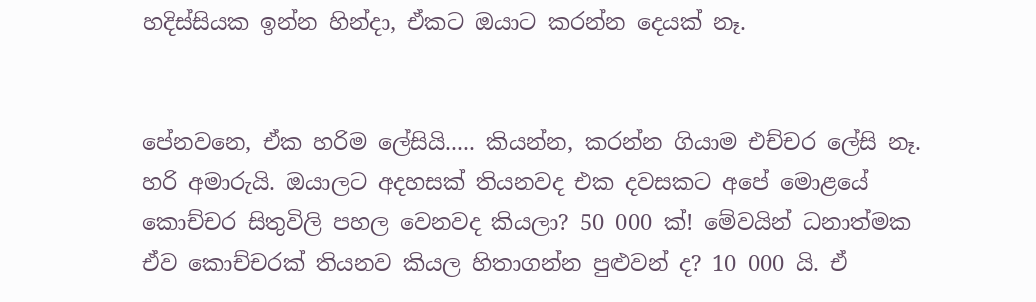හදිස්සියක ඉන්න හින්දා, ඒකට ඔයාට කරන්න දෙයක් නෑ.


පේනවනෙ, ඒක හරිම ලේසියි..... කියන්න, කරන්න ගියාම එච්චර ලේසි නෑ. හරි අමාරුයි. ඔයාලට අදහසක් තියනවද එක දවසකට අපේ මොළයේ කොච්චර සිතුවිලි පහල වෙනවද කියලා? 50 000 ක්! මේවයින් ධනාත්මක ඒව කොච්චරක් තියනව කියල හිතාගන්න පුළුවන් ද? 10 000 යි. ඒ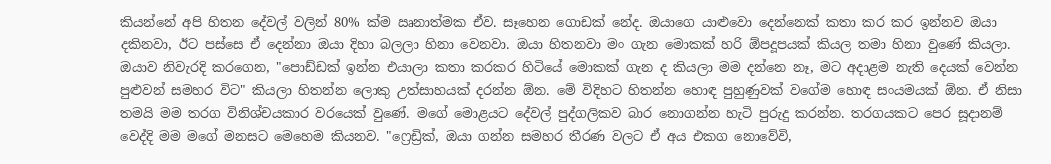කියන්නේ අපි හිතන දේවල් වලින් 80% ක්ම ඍනාත්මක ඒව. සෑහෙන ගොඩක් නේද. ඔයාගෙ යාළුවො දෙන්නෙක් කතා කර කර ඉන්නව ඔයා දකිනවා, ඊට පස්සෙ ඒ දෙන්නා ඔයා දිහා බලලා හිනා වෙනවා. ඔයා හිතනවා මං ගැන මොකක් හරි ඕපදූපයක් කියල තමා හිනා වුණේ කියලා. ඔයාව නිවැරදි කරගෙන, "පොඩ්ඩක් ඉන්න එයාලා කතා කරකර හිටියේ මොකක් ගැන ද කියලා මම දන්නෙ නෑ, මට අදාළම නැති දෙයක් වෙන්න පුළුවන් සමහර විට" කියලා හිතන්න ලොකු උත්සාහයක් දරන්න ඕන. මේ විදිහට හිතන්න හොඳ පුහුණුවක් වගේම හොඳ සංයමයක් ඕන. ඒ නිසා තමයි මම තරග විනිශ්චයකාර වරයෙක් වුණේ. මගේ මොළයට දේවල් පුද්ගලිකව බාර නොගන්න හැටි පුරුදු කරන්න. තරගයකට පෙර සූදානම් වෙද්දි මම මගේ මනසට මෙහෙම කියනව. "ෆ්‍රෙඩ්‍රික්, ඔයා ගන්න සමහර තීරණ වලට ඒ අය එකග නොවේවි,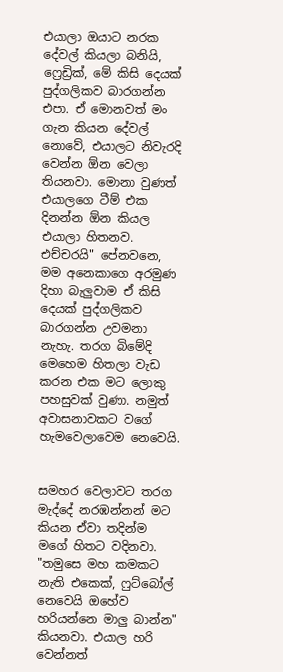එයාලා ඔයාට නරක දේවල් කියලා බනියි, ෆ්‍රෙඩ්‍රික්, මේ කිසි දෙයක් පුද්ගලිකව බාරගන්න එපා. ඒ මොනවත් මං ගැන කියන දේවල් නොවේ, එයාලට නිවැරදි වෙන්න ඕන වෙලා තියනවා. මොනා වුණත් එයාලගෙ ටීම් එක දිනන්න ඕන කියල එයාලා හිතනව. එච්චරයි" පේනවනෙ, මම අනෙකාගෙ අරමුණ දිහා බැලුවාම ඒ කිසි දෙයක් පුද්ගලිකව බාරගන්න උවමනා නැහැ. තරග බිමේදි මෙහෙම හිතලා වැඩ කරන එක මට ලොකු පහසුවක් වුණා. නමුත් අවාසනාවකට වගේ හැමවෙලාවෙම නෙවෙයි.


සමහර වෙලාවට තරග මැද්දේ නරඹන්නන් මට කියන ඒවා තදින්ම මගේ හිතට වදිනවා. "තමුසෙ මහ කමකට නැති එකෙක්, ෆුට්බෝල් නෙවෙයි ඔහේව හරියන්නෙ මාලු බාන්න" කියනවා. එයාල හරි වෙන්නත්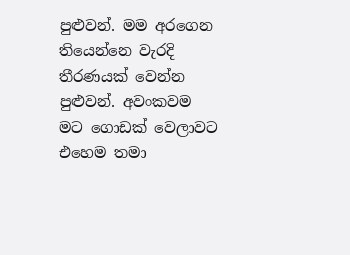පුළුවන්. මම අරගෙන තියෙන්නෙ වැරදි තීරණයක් වෙන්න පුළුවන්. අවංකවම මට ගොඩක් වෙලාවට එහෙම තමා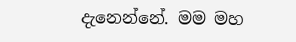දැනෙන්නේ. මම මහ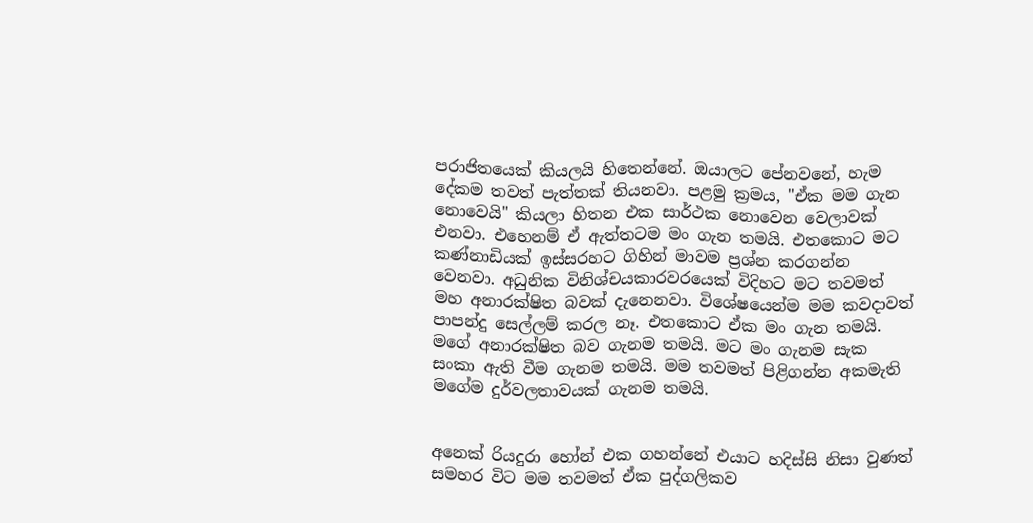පරාජිතයෙක් කියලයි හිතෙන්නේ. ඔයාලට පේනවනේ, හැම දේකම තවත් පැත්තක් තියනවා. පළමු ක්‍රමය, "ඒක මම ගැන නොවෙයි" කියලා හිතන එක සාර්ථක නොවෙන වෙලාවක් එනවා. එහෙනම් ඒ ඇත්තටම මං ගැන තමයි. එතකොට මට කණ්නාඩියක් ඉස්සරහට ගිහින් මාවම ප්‍රශ්න කරගන්න වෙනවා. අධුනික විනිශ්චයකාරවරයෙක් විදිහට මට තවමත් මහ අනාරක්ෂිත බවක් දැනෙනවා. විශේෂයෙන්ම මම කවදාවත් පාපන්දු සෙල්ලම් කරල නෑ. එතකොට ඒක මං ගැන තමයි. මගේ අනාරක්ෂිත බව ගැනම තමයි. මට මං ගැනම සැක සංකා ඇති වීම ගැනම තමයි. මම තවමත් පිළිගන්න අකමැති මගේම දුර්වලතාවයක් ගැනම තමයි.


අනෙක් රියදුරා හෝන් එක ගහන්නේ එයාට හදිස්සි නිසා වුණත් සමහර විට මම තවමත් ඒක පුද්ගලිකව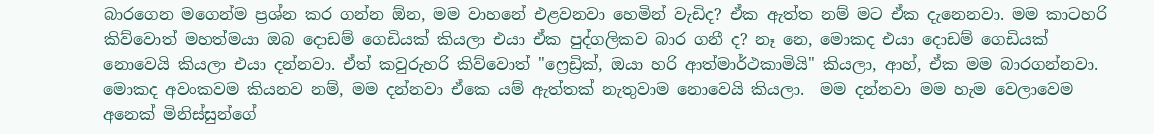බාරගෙන මගෙන්ම ප්‍රශ්න කර ගන්න ඕන, මම වාහනේ එළවනවා හෙමින් වැඩිද? ඒක ඇත්ත නම් මට ඒක දැනෙනවා. මම කාටහරි කිව්වොත් මහත්මයා ඔබ දොඩම් ගෙඩියක් කියලා එයා ඒක පුද්ගලිකව බාර ගනී ද? නෑ නෙ, මොකද එයා දොඩම් ගෙඩියක් නොවෙයි කියලා එයා දන්නවා. ඒත් කවුරුහරි කිව්වොත් "ෆ්‍රෙඩ්‍රික්, ඔයා හරි ආත්මාර්ථකාමියි" කියලා, ආහ්, ඒක මම බාරගන්නවා. මොකද අවංකවම කියනව නම්, මම දන්නවා ඒකෙ යම් ඇත්තක් නැතුවාම නොවෙයි කියලා.  මම දන්නවා මම හැම වෙලාවෙම අනෙක් මිනිස්සුන්ගේ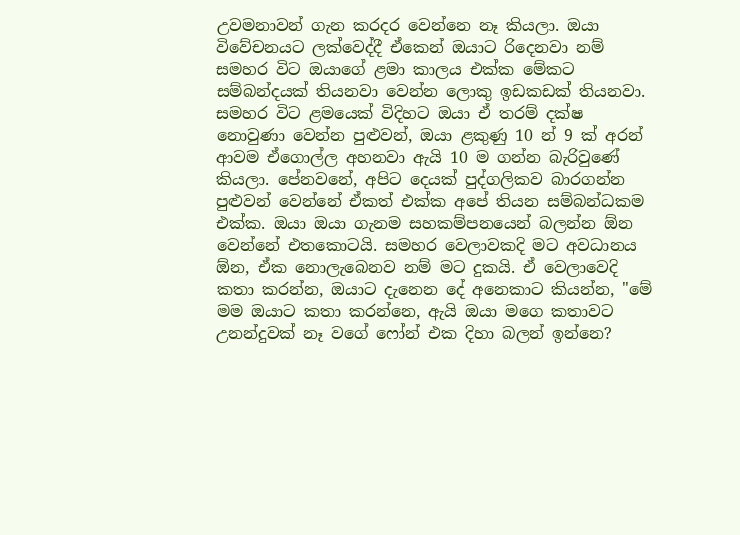උවමනාවන් ගැන කරදර වෙන්නෙ නෑ කියලා. ඔයා විවේචනයට ලක්වෙද්දී ඒකෙන් ඔයාට රිදෙනවා නම් සමහර විට ඔයාගේ ළමා කාලය එක්ක මේකට සම්බන්දයක් තියනවා වෙන්න ලොකු ඉඩකඩක් තියනවා. සමහර විට ළමයෙක් විදිහට ඔයා ඒ තරම් දක්ෂ නොවුණා වෙන්න පුළුවන්, ඔයා ළකුණු 10 න් 9 ක් අරන් ආවම ඒගොල්ල අහනවා ඇයි 10 ම ගන්න බැරිවුණේ කියලා. පේනවනේ, අපිට දෙයක් පුද්ගලිකව බාරගන්න පුළුවන් වෙන්නේ ඒකත් එක්ක අපේ තියන සම්බන්ධකම එක්ක. ඔයා ඔයා ගැනම සහකම්පනයෙන් බලන්න ඕන වෙන්නේ එතකොටයි. සමහර වෙලාවකදි මට අවධානය ඕන, ඒක නොලැබෙනව නම් මට දුකයි. ඒ වෙලාවෙදි කතා කරන්න, ඔයාට දැනෙන දේ අනෙකාට කියන්න, "මේ මම ඔයාට කතා කරන්නෙ, ඇයි ඔයා මගෙ කතාවට උනන්දුවක් නෑ වගේ ෆෝන් එක දිහා බලන් ඉන්නෙ?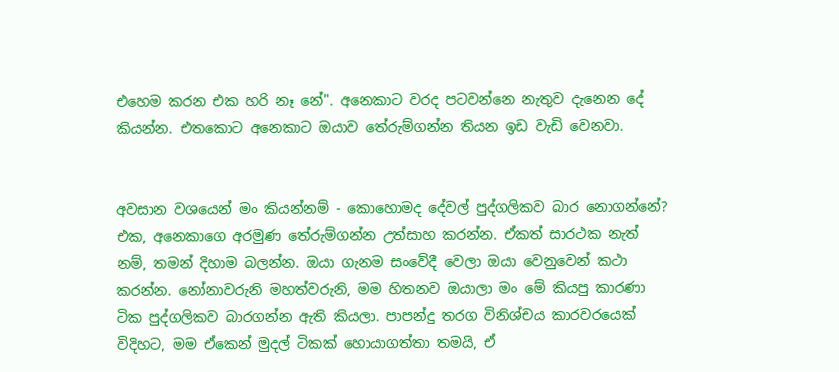එහෙම කරන එක හරි නෑ නේ". අනෙකාට වරද පටවන්නෙ නැතුව දැනෙන දේ කියන්න. එතකොට අනෙකාට ඔයාව තේරුම්ගන්න තියන ඉඩ වැඩි වෙනවා.


අවසාන වශයෙන් මං කියන්නම් - කොහොමද දේවල් පුද්ගලිකව බාර නොගන්නේ? එක, අනෙකාගෙ අරමුණ තේරුම්ගන්න උත්සාහ කරන්න. ඒකත් සාරථක නැත් නම්, තමන් දිහාම බලන්න. ඔයා ගැනම සංවේදී වෙලා ඔයා වෙනුවෙන් කථා කරන්න. නෝනාවරුනි මහත්වරුනි, මම හිතනව ඔයාලා මං මේ කියපු කාරණා ටික පුද්ගලිකව බාරගන්න ඇති කියලා. පාපන්දු තරග විනිශ්චය කාරවරයෙක් විදිහට, මම ඒකෙන් මුදල් ටිකක් හොයාගත්තා තමයි, ඒ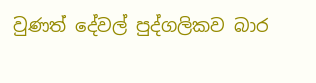වුණත් දේවල් පුද්ගලිකව බාර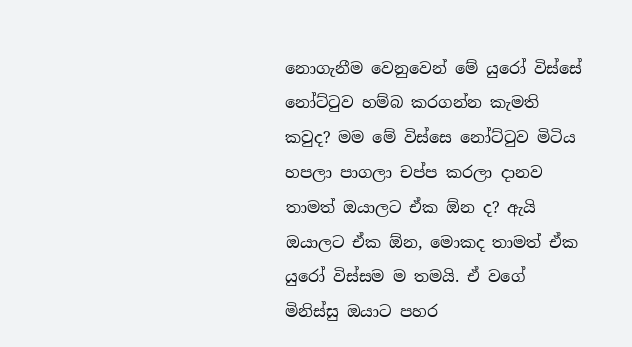නොගැනීම වෙනුවෙන් මේ යුරෝ විස්සේ නෝට්ටුව හම්බ කරගන්න කැමති කවුද? මම මේ විස්සෙ නෝට්ටුව මිටිය හපලා පාගලා චප්ප කරලා දානව තාමත් ඔයාලට ඒක ඕන ද? ඇයි ඔයාලට ඒක ඕන, මොකද තාමත් ඒක යුරෝ විස්සම ම තමයි. ඒ වගේ මිනිස්සු ඔයාට පහර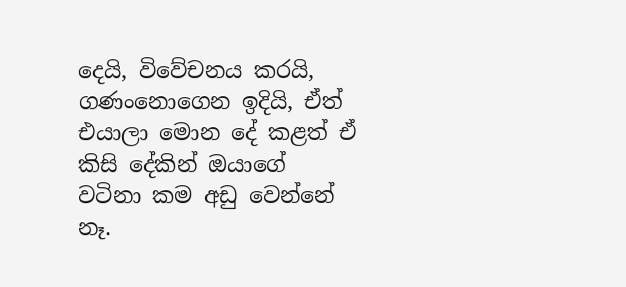දෙයි, විවේචනය කරයි, ගණංනොගෙන ඉදියි, ඒත් එයාලා මොන දේ කළත් ඒ කිසි දේකින් ඔයාගේ වටිනා කම අඩු වෙන්නේ නෑ.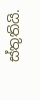ස්තුතියි.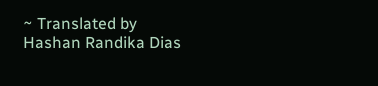~ Translated by Hashan Randika Dias